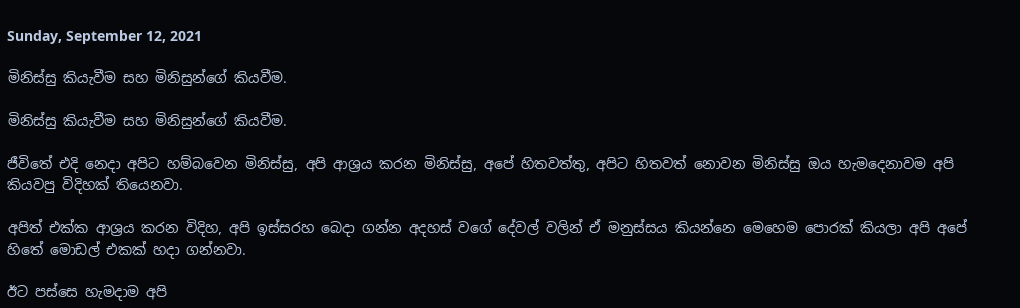Sunday, September 12, 2021

මිනිස්සු කියැවීම සහ මිනිසුන්ගේ කියවීම.

මිනිස්සු කියැවීම සහ මිනිසුන්ගේ කියවීම.

ජීවිතේ එදි නෙදා අපිට හම්බවෙන මිනිස්සු, අපි ආශ්‍රය කරන මිනිස්සු, අපේ හිතවත්තු, අපිට හිතවත් නොවන මිනිස්සු ඔය හැමදෙනාවම අපි කියවපු විදිහක් තියෙනවා.

අපිත් එක්ක ආශ්‍රය කරන විදිහ, අපි ඉස්සරහ බෙදා ගන්න අදහස් වගේ දේවල් වලින් ඒ මනුස්සය කියන්නෙ මෙහෙම පොරක් කියලා අපි අපේ හිතේ මොඩල් එකක් හදා ගන්නවා.

ඊට පස්සෙ හැමදාම අපි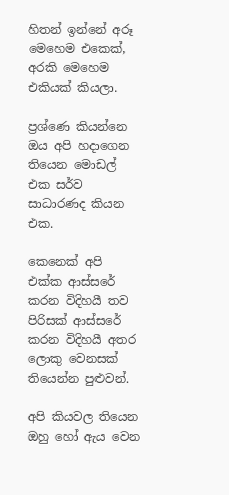හිතන් ඉන්නේ අරූ මෙහෙම එකෙක්, අරකි මෙහෙම එකියක් කියලා.

ප්‍රශ්ණෙ කියන්නෙ ඔය අපි හදාගෙන තියෙන මොඩල් එක සර්ව සාධාරණද කියන එක.

කෙනෙක් අපි එක්ක ආස්සරේ කරන විදිහයී තව පිරිසක් ආස්සරේ කරන විදිහයී අතර ලොකු වෙනසක් තියෙන්න පුළුවන්.

අපි කියවල තියෙන ඔහු හෝ ඇය වෙන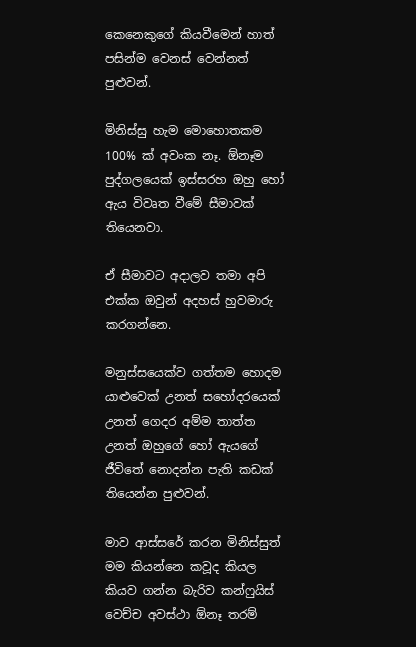කෙනෙකුගේ කියවීමෙන් හාත් පසින්ම වෙනස් වෙන්නත් පුළුවන්.

මිනිස්සු හැම මොහොතකම 100% ක් අවංක නෑ. ඕනෑම පුද්ගලයෙක් ඉස්සරහ ඔහු හෝ ඇය විවෘත වීමේ සීමාවක් තියෙනවා.

ඒ සීමාවට අදාලව තමා අපි එක්ක ඔවුන් අදහස් හුවමාරු කරගන්නෙ.

මනුස්සයෙක්ව ගත්තම හොදම යාළුවෙක් උනත් සහෝදරයෙක් උනත් ගෙදර අම්ම තාත්ත උනත් ඔහුගේ හෝ ඇයගේ ජීවිතේ නොදන්න පැති කඩක් තියෙන්න පුළුවන්.

මාව ආස්සරේ කරන මිනිස්සුත් මම කියන්නෙ කවූද කියල කියව ගන්න බැරිව කන්ෆුයිස් වෙච්ච අවස්ථා ඕනෑ තරම්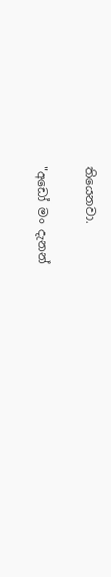තියෙනවා.

"අඩෝ මං දැනන්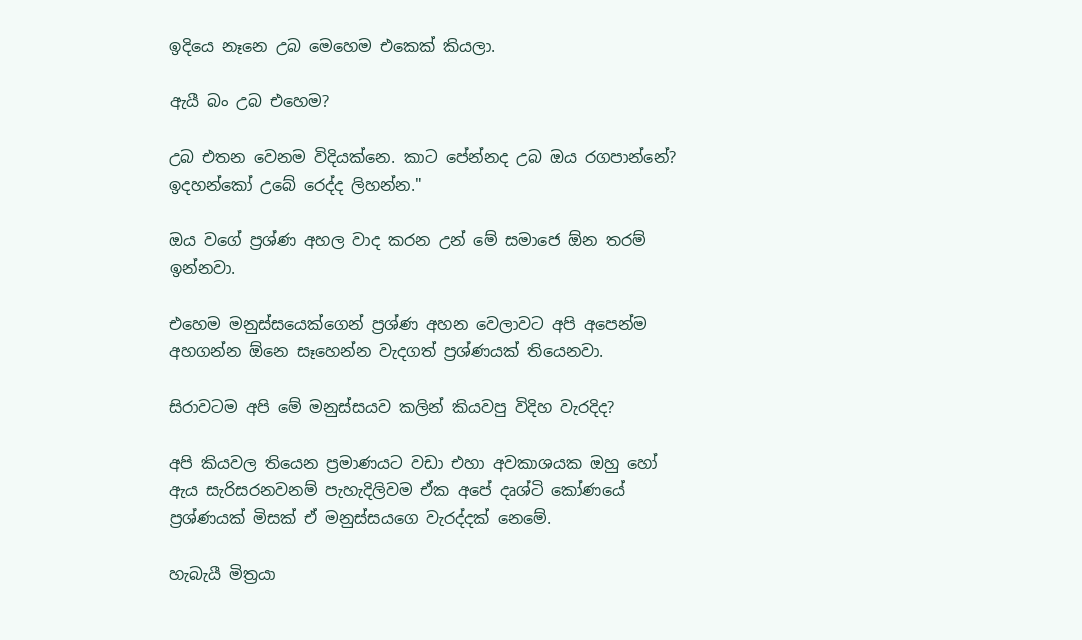ඉදියෙ නෑනෙ උබ මෙහෙම එකෙක් කියලා.

ඇයී බං උබ එහෙම?

උබ එතන වෙනම විදියක්නෙ. කාට පේන්නද උබ ඔය රගපාන්නේ? ඉදහන්කෝ උබේ රෙද්ද ලිහන්න."

ඔය වගේ ප්‍රශ්ණ අහල වාද කරන උන් මේ සමාජෙ ඕන තරම් ඉන්නවා.

එහෙම මනුස්සයෙක්ගෙන් ප්‍රශ්ණ අහන වෙලාවට අපි අපෙන්ම අහගන්න ඕනෙ සෑහෙන්න වැදගත් ප්‍රශ්ණයක් තියෙනවා.

සිරාවටම අපි මේ මනුස්සයව කලින් කියවපු විදිහ වැරදිද?

අපි කියවල තියෙන ප්‍රමාණයට වඩා එහා අවකාශයක ඔහු හෝ ඇය සැරිසරනවනම් පැහැදිලිවම ඒක අපේ දෘශ්ටි කෝණයේ ප්‍රශ්ණයක් මිසක් ඒ මනුස්සයගෙ වැරද්දක් නෙමේ.

හැබැයී මිත්‍රයා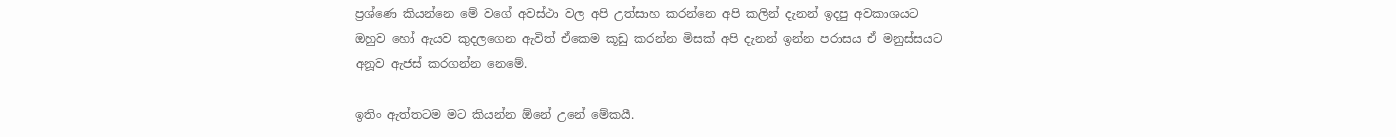ප්‍රශ්ණෙ කියන්නෙ මේ වගේ අවස්ථා වල අපි උත්සාහ කරන්නෙ අපි කලින් දැනන් ඉදපු අවකාශයට ඔහුව හෝ ඇයව කුදලගෙන ඇවිත් ඒකෙම කූඩු කරන්න මිසක් අපි දැනන් ඉන්න පරාසය ඒ මනුස්සයට අනූව ඇජස් කරගන්න නෙමේ.

ඉතිං ඇත්තටම මට කියන්න ඕනේ උනේ මේකයී.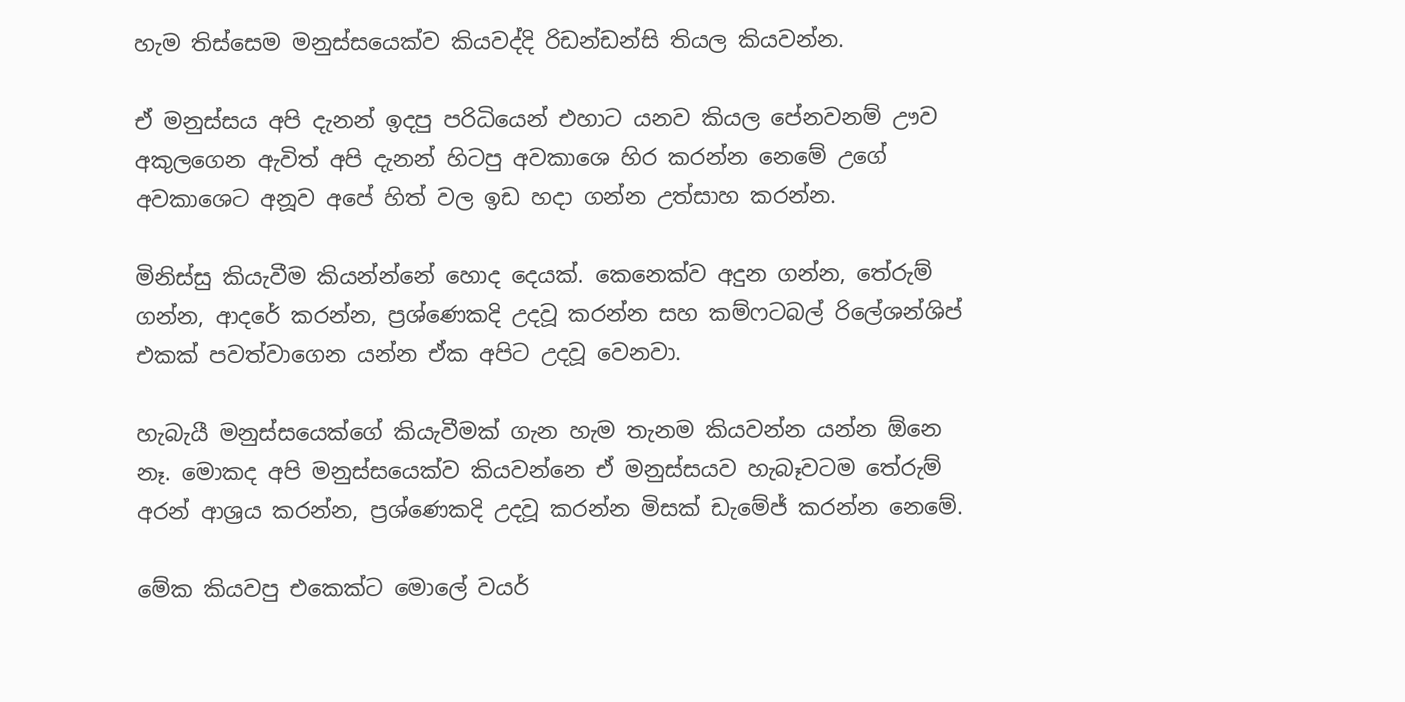හැම තිස්සෙම මනුස්සයෙක්ව කියවද්දි රිඩන්ඩන්සි තියල කියවන්න.

ඒ මනුස්සය අපි දැනන් ඉදපු පරිධියෙන් එහාට යනව කියල පේනවනම් ඌව අකුලගෙන ඇවිත් අපි දැනන් හිටපු අවකාශෙ හිර කරන්න නෙමේ උගේ අවකාශෙට අනූව අපේ හිත් වල ඉඩ හදා ගන්න උත්සාහ කරන්න.

මිනිස්සු කියැවීම කියන්න්නේ හොද දෙයක්. කෙනෙක්ව අදුන ගන්න, තේරුම් ගන්න, ආදරේ කරන්න, ප්‍රශ්ණෙකදි උදවූ කරන්න සහ කම්ෆටබල් රිලේශන්ශිප් එකක් පවත්වාගෙන යන්න ඒක අපිට උදවූ වෙනවා.

හැබැයී මනුස්සයෙක්ගේ කියැවීමක් ගැන හැම තැනම කියවන්න යන්න ඕනෙ නෑ. මොකද අපි මනුස්සයෙක්ව කියවන්නෙ ඒ මනුස්සයව හැබෑවටම තේරුම් අරන් ආශ්‍රය කරන්න, ප්‍රශ්ණෙකදි උදවූ කරන්න මිසක් ඩැමේජ් කරන්න නෙමේ.

මේක කියවපු එකෙක්ට මොලේ වයර්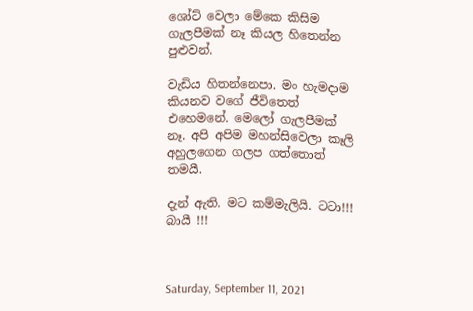ශෝට් වෙලා මේකෙ කිසිම ගැලපීමක් නෑ කියල හිතෙන්න පුළුවන්.

වැඩිය හිතන්නෙපා. මං හැමදාම කියනව වගේ ජීවිතෙත් එහෙමනේ. මෙලෝ ගැලපීමක් නෑ. අපි අපිම මහන්සිවෙලා කෑලි අහුලගෙන ගලප ගත්තොත් තමයී.

දැන් ඇති. මට කම්මැලියි. ටටා!!! බායී !!!



Saturday, September 11, 2021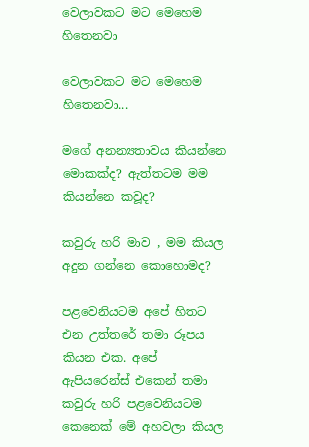වෙලාවකට මට මෙහෙම හිතෙනවා

වෙලාවකට මට මෙහෙම හිතෙනවා...

මගේ අනන්‍යතාවය කියන්නෙ මොකක්ද? ඇත්තටම මම කියන්නෙ කවූද?

කවුරු හරි මාව , මම කියල අදුන ගන්නෙ කොහොමද?

පළවෙනියටම අපේ හිතට එන උත්තරේ තමා රූපය කියන එක. අපේ ඇපියරෙන්ස් එකෙන් තමා කවුරු හරි පළවෙනියටම කෙනෙක් මේ අහවලා කියල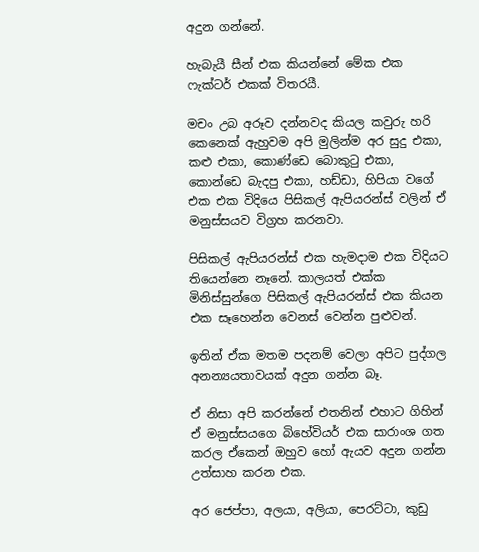අදුන ගන්නේ.

හැබැයී සීන් එක කියන්නේ මේක එක ෆැක්ටර් එකක් විතරයී.

මචං උබ අරූව දන්නවද කියල කවුරු හරි කෙනෙක් ඇහුවම අපි මුලින්ම අර සුදු එකා, කළු එකා, කොණ්ඩෙ බොකුටු එකා, කොන්ඩෙ බැදපු එකා, හඩ්ඩා, හිපියා වගේ එක එක විදියෙ පිසිකල් ඇපියරන්ස් වලින් ඒ මනුස්සයව විග්‍රහ කරනවා.

පිසිකල් ඇපියරන්ස් එක හැමදාම එක විදියට තියෙන්නෙ නෑනේ. කාලයත් එක්ක මිනිස්සුන්ගෙ පිසිකල් ඇපියරන්ස් එක කියන එක සෑහෙන්න වෙනස් වෙන්න පුළුවන්.

ඉතින් ඒක මතම පදනම් වෙලා අපිට පුද්ගල අනන්‍යයතාවයක් අදුන ගන්න බෑ.

ඒ නිසා අපි කරන්නේ එතනින් එහාට ගිහින් ඒ මනුස්සයගෙ බිහේවියර් එක සාරාංශ ගත කරල ඒකෙන් ඔහුව හෝ ඇයව අදුන ගන්න උත්සාහ කරන එක.

අර ජෙප්පා, අලයා, අලියා, පෙරට්ටා, කුඩු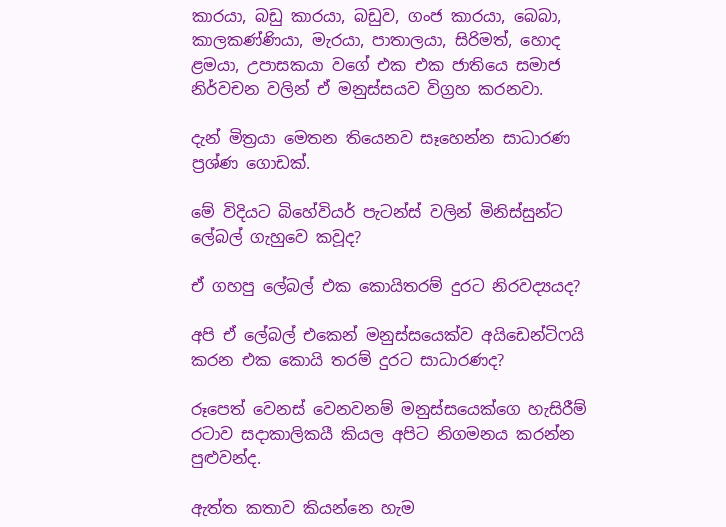කාරයා, බඩු කාරයා, බඩුව, ගංජ කාරයා, බෙබා, කාලකණ්ණියා, මැරයා, පාතාලයා, සිරිමත්, හොද ළමයා, උපාසකයා වගේ එක එක ජාතියෙ සමාජ නිර්වචන වලින් ඒ මනුස්සයව විග්‍රහ කරනවා.

දැන් මිත්‍රයා මෙතන තියෙනව සෑහෙන්න සාධාරණ ප්‍රශ්ණ ගොඩක්.

මේ විදියට බිහේවියර් පැටන්ස් වලින් මිනිස්සුන්ට ලේබල් ගැහුවෙ කවූද?

ඒ ගහපු ලේබල් එක කොයිතරම් දුරට නිරවද්‍යයද?

අපි ඒ ලේබල් එකෙන් මනුස්සයෙක්ව අයිඩෙන්ටිෆයි කරන එක කොයි තරම් දුරට සාධාරණද?

රූපෙත් වෙනස් වෙනවනම් මනුස්සයෙක්ගෙ හැසිරීම් රටාව සදාකාලිකයී කියල අපිට නිගමනය කරන්න පුළුවන්ද.

ඇත්ත කතාව කියන්නෙ හැම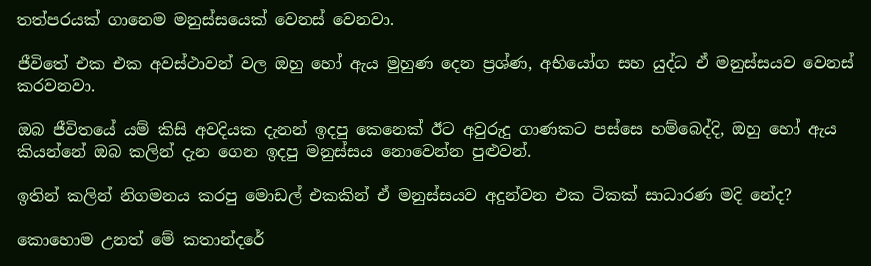තත්පරයක් ගානෙම මනුස්සයෙක් වෙනස් වෙනවා.

ජීවිතේ එක එක අවස්ථාවන් වල ඔහු හෝ ඇය මුහුණ දෙන ප්‍රශ්ණ, අභියෝග සහ යුද්ධ ඒ මනුස්සයව වෙනස් කරවනවා.

ඔබ ජීවිතයේ යම් කිසි අවදියක දැනන් ඉදපු කෙනෙක් ඊට අවුරුදු ගාණකට පස්සෙ හම්බෙද්දි, ඔහු හෝ ඇය කියන්නේ ඔබ කලින් දැන ගෙන ඉදපු මනුස්සය නොවෙන්න පුළුවන්.

ඉතින් කලින් නිගමනය කරපු මොඩල් එකකින් ඒ මනුස්සයව අදුන්වන එක ටිකක් සාධාරණ මදි නේද?

කොහොම උනත් මේ කතාන්දරේ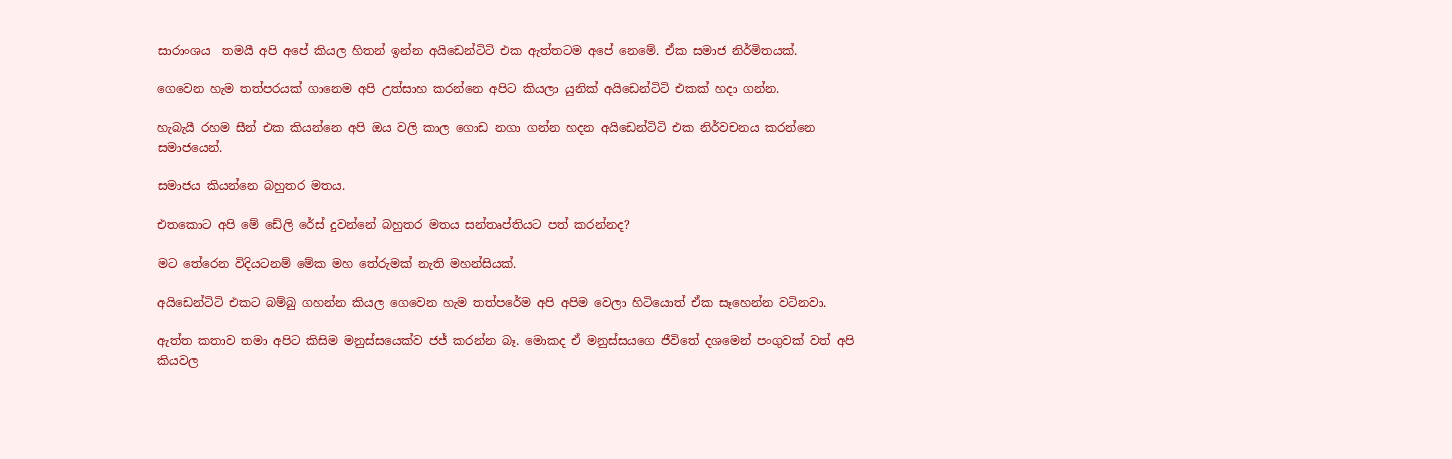සාරාංශය  තමයී අපි අපේ කියල හිතන් ඉන්න අයිඩෙන්ටිටි එක ඇත්තටම අපේ නෙමේ. ඒක සමාජ නිර්මිතයක්.

ගෙවෙන හැම තත්පරයක් ගානෙම අපි උත්සාහ කරන්නෙ අපිට කියලා යුනික් අයිඩෙන්ටිටි එකක් හදා ගන්න.

හැබැයී රහම සීන් එක කියන්නෙ අපි ඔය වලි කාල ගොඩ නගා ගන්න හදන අයිඩෙන්ටිටි එක නිර්වචනය කරන්නෙ සමාජයෙන්.

සමාජය කියන්නෙ බහුතර මතය.

එතකොට අපි මේ ඩේලි රේස් දුවන්නේ බහුතර මතය සන්තෘප්තියට පත් කරන්නද?

මට තේරෙන විදියටනම් මේක මහ තේරුමක් නැති මහන්සියක්.

අයිඩෙන්ටිටි එකට බම්බු ගහන්න කියල ගෙවෙන හැම තත්පරේම අපි අපිම වෙලා හිටියොත් ඒක සෑහෙන්න වටිනවා.

ඇත්ත කතාව තමා අපිට කිසිම මනුස්සයෙක්ව ජජ් කරන්න බෑ. මොකද ඒ මනුස්සයගෙ ජීවිතේ දශමෙන් පංගුවක් වත් අපි කියවල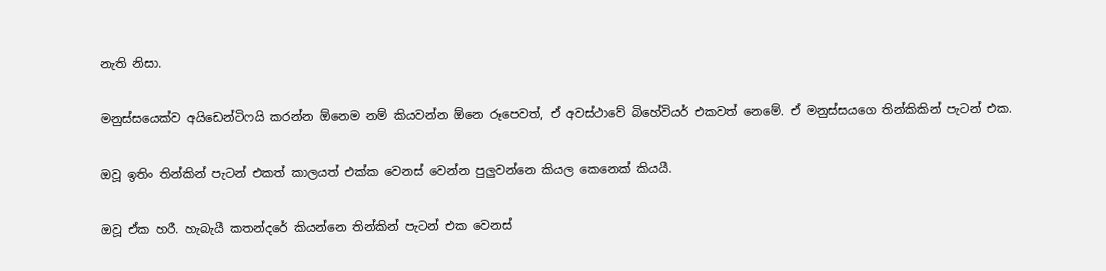නැති නිසා.

මනුස්සයෙක්ව අයිඩෙන්ටිෆයි කරන්න ඕනෙම නම් කියවන්න ඕනෙ රූපෙවත්, ඒ අවස්ථාවේ බිහේවියර් එකවත් නෙමේ. ඒ මනුස්සයගෙ තින්කිකින් පැටන් එක.

ඔවූ ඉතිං තින්කින් පැටන් එකත් කාලයත් එක්ක වෙනස් වෙන්න පුලුවන්නෙ කියල කෙනෙක් කියයී.

ඔවූ ඒක හරී. හැබැයී කතන්දරේ කියන්නෙ තින්කින් පැටන් එක වෙනස්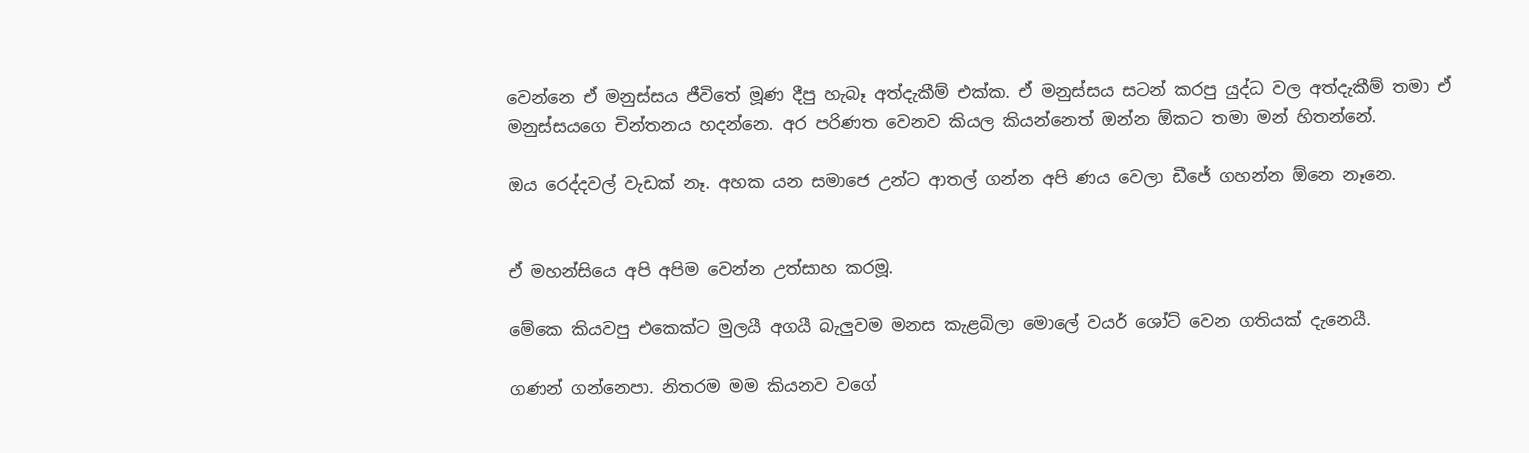වෙන්නෙ ඒ මනුස්සය ජීවිතේ මූණ දීපු හැබෑ අත්දැකීම් එක්ක. ඒ මනුස්සය සටන් කරපු යුද්ධ වල අත්දැකීම් තමා ඒ මනුස්සයගෙ චින්තනය හදන්නෙ. අර පරිණත වෙනව කියල කියන්නෙත් ඔන්න ඕකට තමා මන් හිතන්නේ.

ඔය රෙද්දවල් වැඩක් නෑ. අහක යන සමාජෙ උන්ට ආතල් ගන්න අපි ණය වෙලා ඩීජේ ගහන්න ඕනෙ නෑනෙ.


ඒ මහන්සියෙ අපි අපිම වෙන්න උත්සාහ කරමූ.

මේකෙ කියවපු එකෙක්ට මුලයී අගයී බැලුවම මනස කැළබිලා මොලේ වයර් ශෝට් වෙන ගතියක් දැනෙයී.

ගණන් ගන්නෙපා. නිතරම මම කියනව වගේ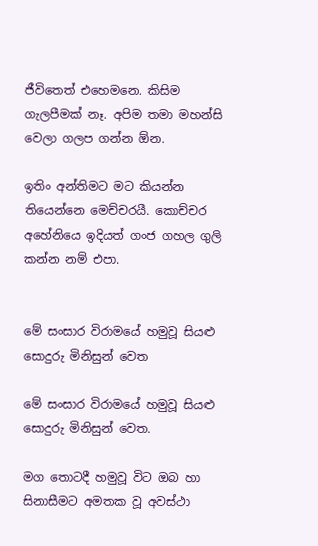ජීවිතෙත් එහෙමනෙ. කිසිම ගැලපීමක් නෑ. අපිම තමා මහන්සි වෙලා ගලප ගන්න ඕන.

ඉතිං අන්තිමට මට කියන්න තියෙන්නෙ මෙච්චරයී. කොච්චර අහේනියෙ ඉදියත් ගංජ ගහල ගුලි කන්න නම් එපා.


මේ සංසාර විරාමයේ හමුවූ සියළු සොදුරු මිනිසුන් වෙත

මේ සංසාර විරාමයේ හමුවූ සියළු සොදුරු මිනිසුන් වෙත.

මග තොටදී හමුවූ විට ඔබ හා සිනාසීමට අමතක වූ අවස්ථා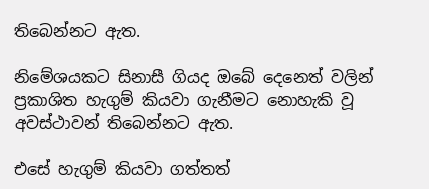තිබෙන්නට ඇත.

නිමේශයකට සිනාසී ගියද ඔබේ දෙනෙත් වලින් ප්‍රකාශිත හැගුම් කියවා ගැනීමට නොහැකි වූ අවස්ථාවන් තිබෙන්නට ඇත.

එසේ හැගුම් කියවා ගත්තත්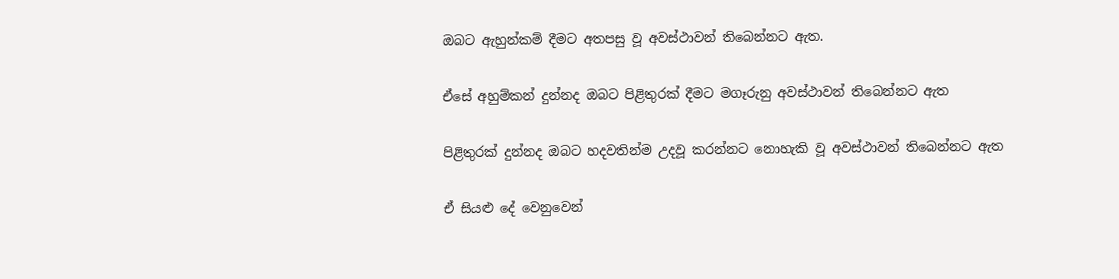ඔබට ඇහුන්කම් දීමට අතපසු වූ අවස්ථාවන් තිබෙන්නට ඇත.

ඒසේ අහුම්කන් දුන්නද ඔබට පිළිතුරක් දීමට මගෑරුනු අවස්ථාවන් තිබෙන්නට ඇත

පිළිතුරක් දුන්නද ඔබට හදවතින්ම උදවූ කරන්නට නොහැකි වූ අවස්ථාවන් තිබෙන්නට ඇත

ඒ සියළු දේ වෙනුවෙන්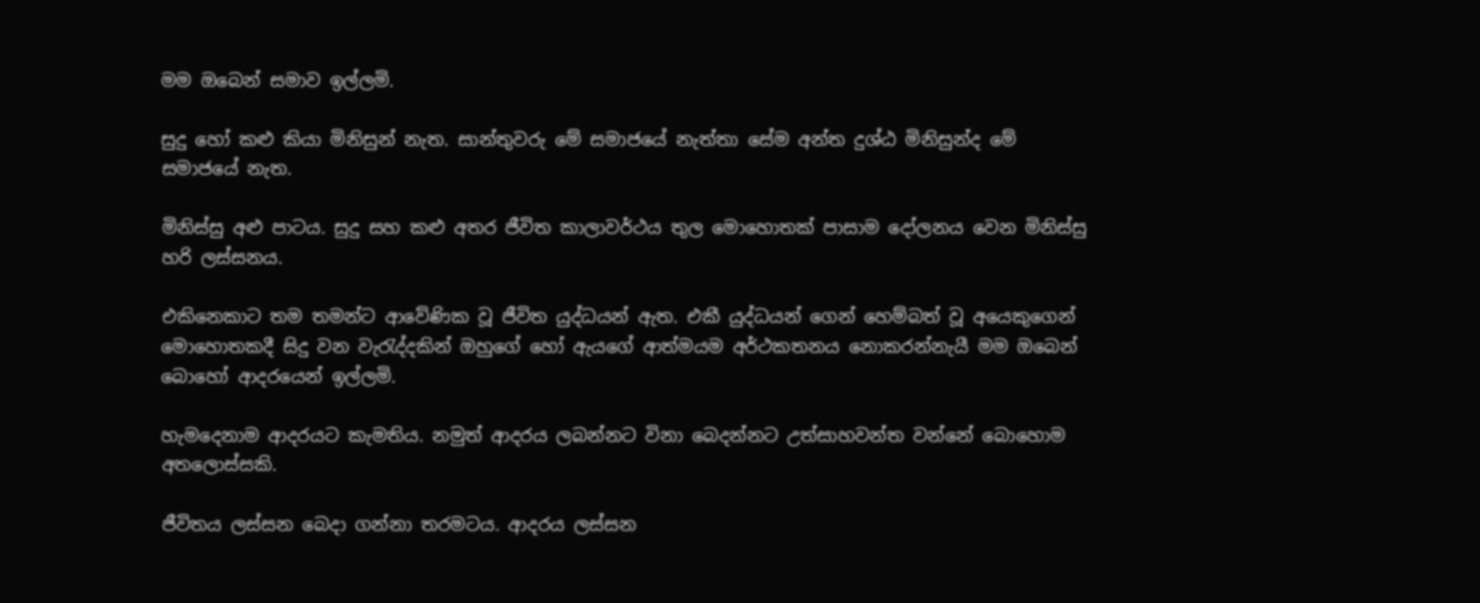මම ඔබෙන් සමාව ඉල්ලමි.

සුදු හෝ කළු කියා මිනිසුන් නැත. සාන්තුවරු මේ සමාජයේ නැත්තා සේම අන්ත දුශ්ඨ මිනිසුන්ද මේ සමාජයේ නැත.

මිනිස්සු අළු පාටය. සුදු සහ කළු අතර ජීවිත කාලාවර්ථය තුල මොහොතක් පාසාම දෝලනය වෙන මිනිස්සු හරි ලස්සනය.

එකිනෙකාට තම තමන්ට ආවේණික වූ ජීවිත යුද්ධයන් ඇත. එකී යුද්ධයන් ගෙන් හෙම්බත් වූ අයෙකුගෙන් මොහොතකදී සිදු වන වැරැද්දකින් ඔහුගේ හෝ ඇයගේ ආත්මයම අර්ථකතනය නොකරන්නැයී මම ඔබෙන් බොහෝ ආදරයෙන් ඉල්ලමි.

හැමදෙනාම ආදරයට කැමතිය. නමුත් ආදරය ලබන්නට විනා බෙදන්නට උත්සාහවන්ත වන්නේ බොහොම අතලොස්සකි.

ජීවිතය ලස්සන බෙදා ගන්නා තරමටය. ආදරය ලස්සන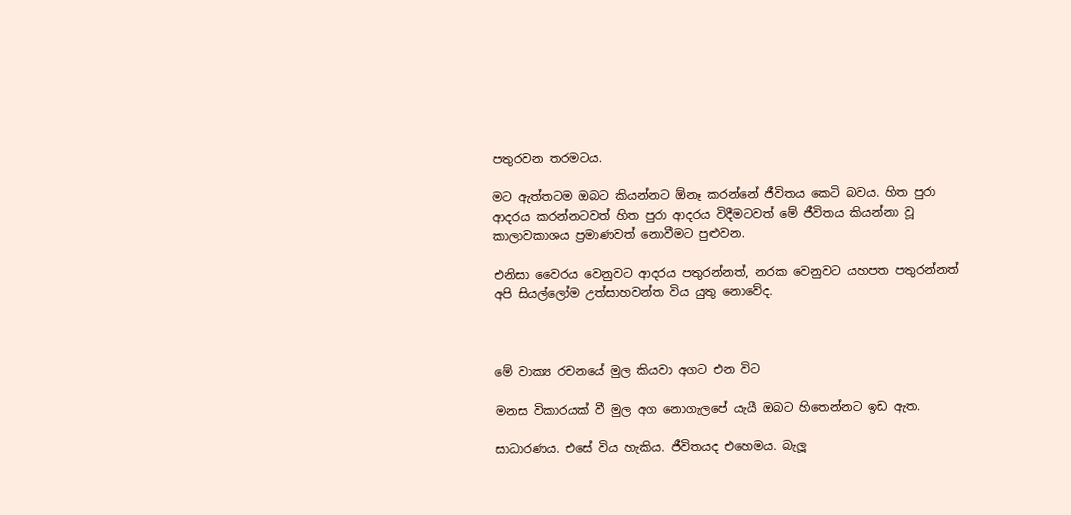පතුරවන තරමටය.

මට ඇත්තටම ඔබට කියන්නට ඕනෑ කරන්නේ ජීවිතය කෙටි බවය. හිත පුරා ආදරය කරන්නටවත් හිත පුරා ආදරය විදීමටවත් මේ ජීවිතය කියන්නා වූ කාලාවකාශය ප්‍රමාණවත් නොවීමට පුළුවන.

එනිසා වෛරය වෙනුවට ආදරය පතුරන්නත්, නරක වෙනුවට යහපත පතුරන්නත් අපි සියල්ලෝම උත්සාහවන්ත විය යුතු නොවේද.



මේ වාක්‍ය රචනයේ මුල කියවා අගට එන විට

මනස විකාරයක් වී මුල අග නොගැලපේ යැයී ඔබට හිතෙන්නට ඉඩ ඇත.

සාධාරණය. එසේ විය හැකිය. ජීවිතයද එහෙමය. බැලූ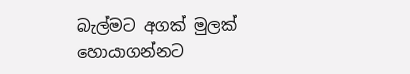බැල්මට අගක් මුලක් හොයාගන්නට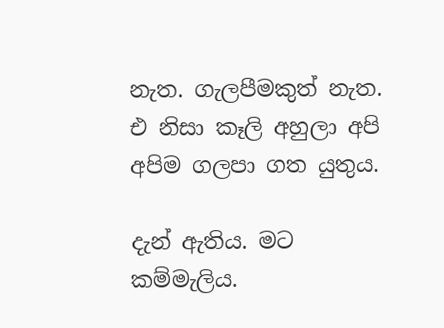නැත. ගැලපීමකුත් නැත. එ නිසා කෑලි අහුලා අපි අපිම ගලපා ගත යුතුය.

දැන් ඇතිය. මට කම්මැලිය.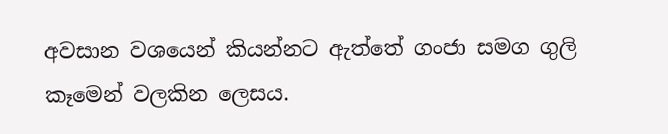අවසාන වශයෙන් කියන්නට ඇත්තේ ගංජා සමග ගුලි කෑමෙන් වලකින ලෙසය.